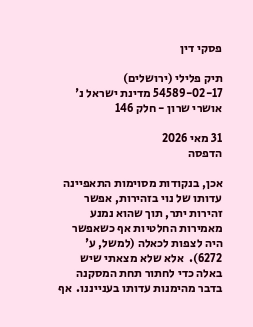פסקי דין

תיק פלילי (ירושלים) 54589-02-17 מדינת ישראל נ' אושרי שרון - חלק 146

31 מאי 2026
הדפסה

אכן, בנקודות מסוימות התאפיינה עדותו של נוי בזהירות, אפשר זהירות יתר, תוך שהוא נמנע מאמירות החלטיות אף כשאפשר היה לצפות לכאלה (למשל, ע' 6272).  אלא שלא מצאתי שיש באלה כדי לחתור תחת המסקנה בדבר מהימנות עדותו בענייננו.  אף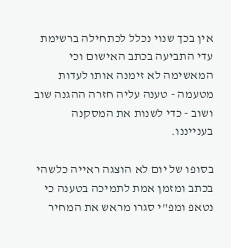אין בכך שנוי נכלל לכתחילה ברשימת עדי התביעה בכתב האישום וכי המאשימה לא זימנה אותו לעדות מטעמה - טענה עליה חזרה ההגנה שוב ושוב - כדי לשנות את המסקנה בענייננו.

בסופו של יום לא הוצגה ראייה כלשהי בכתב ומזמן אמת לתמיכה בטענה כי נטאפ ומפ"י סגרו מראש את המחיר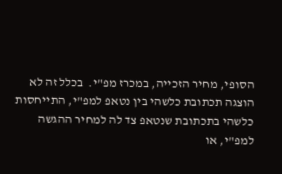הסופי, מחיר הזכייה, במכרז מפ"י.  בכלל זה לא הוצגה תכתובת כלשהי בין נטאפ למפ"י, התייחסות כלשהי בתכתובת שנטאפ צד לה למחיר ההגשה למפ"י, או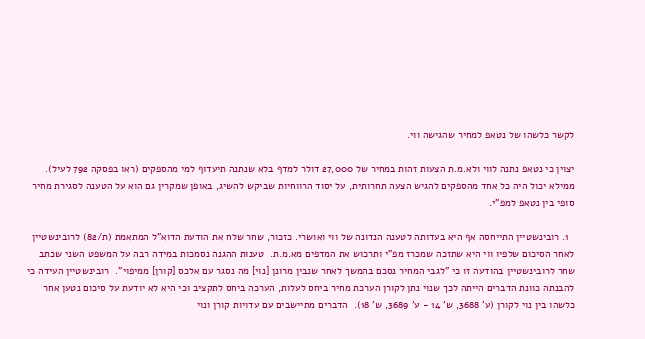לקשר כלשהו של נטאפ למחיר שהגישה ווי.

יצוין כי נטאפ נתנה לווי ולא.מ.ת הצעות זהות במחיר של 27,000 דולר למדף בלא שנתנה תיעדוף למי מהספקים (ראו בפסקה 792 לעיל).  ממילא יכול היה כל אחד מהספקים להגיש הצעה תחרותית, על יסוד הרווחיות שביקש להשיג, באופן שמקרין גם הוא על הטענה לסגירת מחיר סופי בין נטאפ למפ"י.

  1. רובינשטיין התייחסה אף היא בעדותה לטענה הנדונה של ווי ואושרי. כזכור, שחר שלח את הודעת הדוא"ל המתאמת (ת/82) לרובינשטיין לאחר הסיכום שלפיו ווי היא שתזכה שמכרז מפ"י ותרכוש את המדפים מא.מ.ת.  טענות ההגנה נסמכות במידה רבה על המשפט השני שכתב שחר לרובינשטיין בהודעה זו כי "לגבי המחיר נסכם בהמשך לאחר שנבין מרונן [נוי] מה נסגר עם אלכס [קורן] ממיפוי".  רובינשטיין העידה כי להבנתה כוונת הדברים הייתה לכך שנוי נתן לקורן הערכת מחיר ביחס לעלות, הערכה ביחס לתקציב וכי היא לא יודעת על סיכום נטען אחר כלשהו בין נוי לקורן (ע' 3688, ש' 14 - ע' 3689, ש' 18).  הדברים מתיישבים עם עדויות קורן ונוי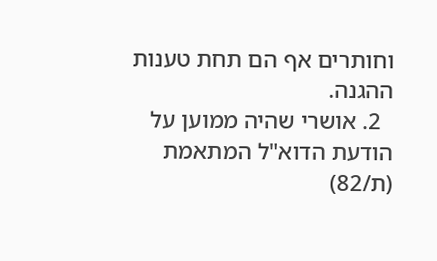וחותרים אף הם תחת טענות ההגנה.
  2. אושרי שהיה ממוען על הודעת הדוא"ל המתאמת (ת/82)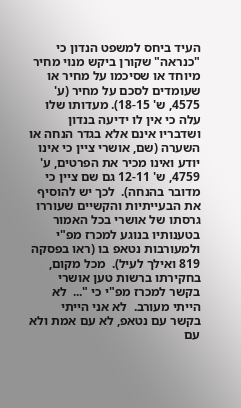העיד ביחס למשפט הנדון כי "כנראה" שקורן ביקש מנוי מחיר מיוחד או שסיכמו על מחיר או שעומדים לסכם על מחיר (ע' 4575, ש' 18-15). מעדותו שלו עלה כי אין לו ידיעה בנדון ושדבריו אינם אלא בגדר הנחה או השערה (שם, אושרי ציין כי אינו יודע ואינו מכיר את הפרטים, ע' 4759, ש' 12-11 גם שם ציין כי מדובר בהנחה).  לכך יש להוסיף את הבעייתיות והקשיים שעוררו גרסתו של אושרי בכל האמור בטענותיו בנוגע למכרז מפ"י ולמעורבות נטאפ בו (ראו בפסקה 819 ואילך לעיל).  מכל מקום, בחקירתו ברשות טען אושרי בקשר למכרז מפ"י כי "...  לא הייתי מעורב.  לא אני הייתי בקשר עם נטאפ, לא עם אמת ולא עם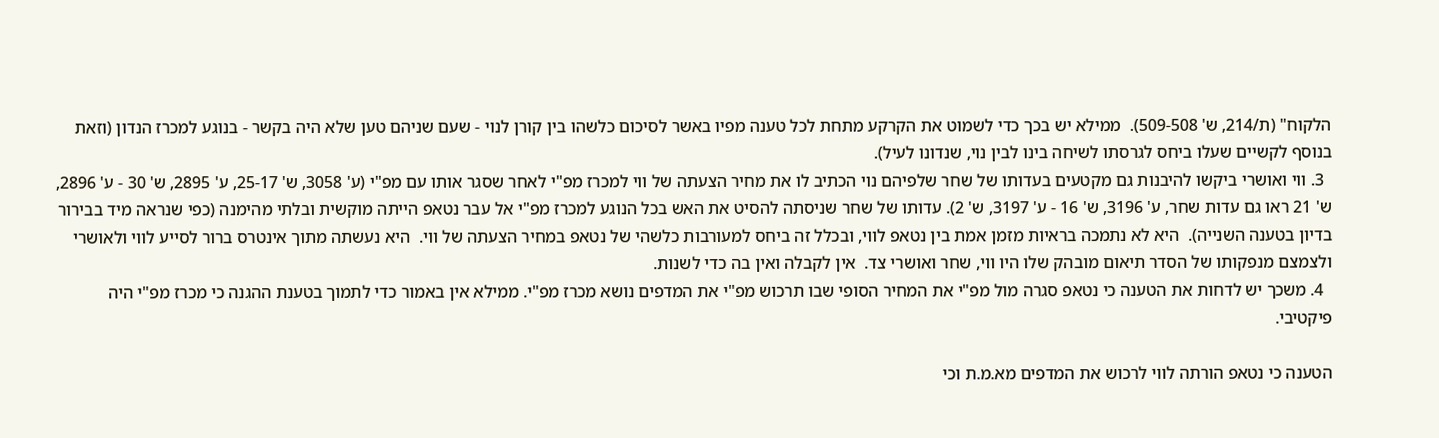הלקוח" (ת/214, ש' 509-508).  ממילא יש בכך כדי לשמוט את הקרקע מתחת לכל טענה מפיו באשר לסיכום כלשהו בין קורן לנוי - שעם שניהם טען שלא היה בקשר - בנוגע למכרז הנדון (וזאת בנוסף לקשיים שעלו ביחס לגרסתו לשיחה בינו לבין נוי, שנדונו לעיל).
  3. ווי ואושרי ביקשו להיבנות גם מקטעים בעדותו של שחר שלפיהם נוי הכתיב לו את מחיר הצעתה של ווי למכרז מפ"י לאחר שסגר אותו עם מפ"י (ע' 3058, ש' 25-17, ע' 2895, ש' 30 - ע' 2896, ש' 21 ראו גם עדות שחר, ע' 3196, ש' 16 - ע' 3197, ש' 2). עדותו של שחר שניסתה להסיט את האש בכל הנוגע למכרז מפ"י אל עבר נטאפ הייתה מוקשית ובלתי מהימנה (כפי שנראה מיד בבירור בדיון בטענה השנייה).  היא לא נתמכה בראיות מזמן אמת בין נטאפ לווי, ובכלל זה ביחס למעורבות כלשהי של נטאפ במחיר הצעתה של ווי.  היא נעשתה מתוך אינטרס ברור לסייע לווי ולאושרי ולצמצם מנפקותו של הסדר תיאום מובהק שלו היו ווי, שחר ואושרי צד.  אין לקבלה ואין בה כדי לשנות.
  4. משכך יש לדחות את הטענה כי נטאפ סגרה מול מפ"י את המחיר הסופי שבו תרכוש מפ"י את המדפים נושא מכרז מפ"י. ממילא אין באמור כדי לתמוך בטענת ההגנה כי מכרז מפ"י היה פיקטיבי.

הטענה כי נטאפ הורתה לווי לרכוש את המדפים מא.מ.ת וכי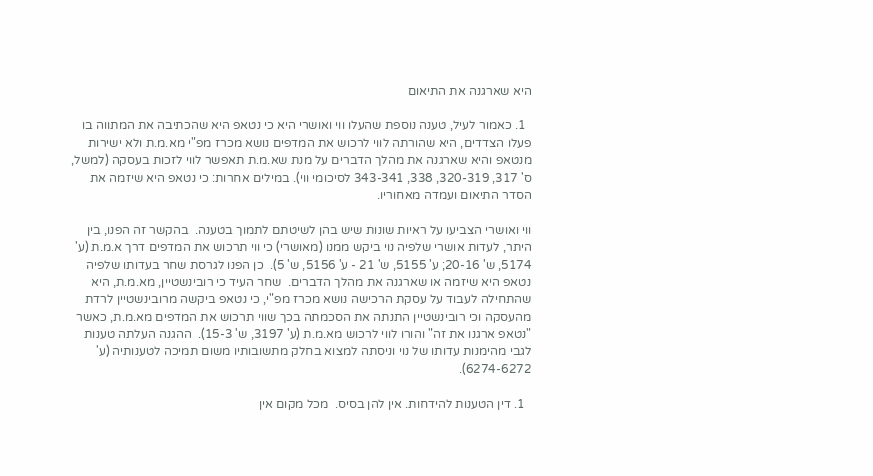היא שארגנה את התיאום

  1. כאמור לעיל, טענה נוספת שהעלו ווי ואושרי היא כי נטאפ היא שהכתיבה את המתווה בו פעלו הצדדים, היא שהורתה לווי לרכוש את המדפים נושא מכרז מפ"י מא.מ.ת ולא ישירות מנטאפ והיא שארגנה את מהלך הדברים על מנת שא.מ.ת תאפשר לווי לזכות בעסקה (למשל, ס' 317, 320-319, 338, 343-341 לסיכומי ווי). במילים אחרות: כי נטאפ היא שיזמה את הסדר התיאום ועמדה מאחוריו.

ווי ואושרי הצביעו על ראיות שונות שיש בהן לשיטתם לתמוך בטענה.  בהקשר זה הפנו, בין היתר, לעדות אושרי שלפיה נוי ביקש ממנו (מאושרי) כי ווי תרכוש את המדפים דרך א.מ.ת (ע' 5174, ש' 20-16; ע' 5155, ש' 21 - ע' 5156, ש' 5).  כן הפנו לגרסת שחר בעדותו שלפיה נטאפ היא שיזמה או שארגנה את מהלך הדברים.  שחר העיד כי רובינשטיין, מא.מ.ת, היא שהתחילה לעבוד על עסקת הרכישה נושא מכרז מפ"י, כי נטאפ ביקשה מרובינשטיין לרדת מהעסקה וכי רובינשטיין התנתה את הסכמתה בכך שווי תרכוש את המדפים מא.מ.ת, כאשר "נטאפ ארגנו את זה" והורו לווי לרכוש מא.מ.ת (ע' 3197, ש' 15-3).  ההגנה העלתה טענות לגבי מהימנות עדותו של נוי וניסתה למצוא בחלק מתשובותיו משום תמיכה לטענותיה (ע' 6274-6272).

  1. דין הטענות להידחות. אין להן בסיס.  מכל מקום אין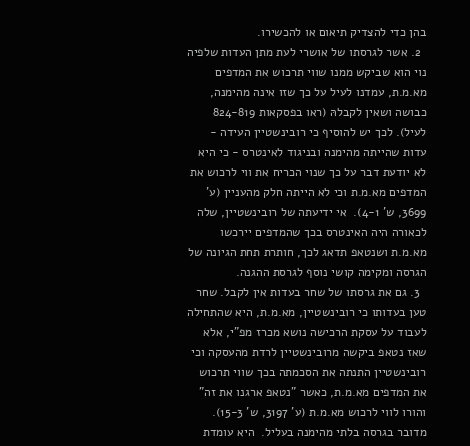בהן כדי להצדיק תיאום או להכשירו.
  2. אשר לגרסתו של אושרי לעת מתן העדות שלפיה נוי הוא שביקש ממנו שווי תרכוש את המדפים מא.מ.ת, עמדנו לעיל על כך שזו אינה מהימנה, כבושה ושאין לקבלהּ (ראו בפסקאות 824-819 לעיל). לכך יש להוסיף כי רובינשטיין העידה - עדות שהייתה מהימנה ובניגוד לאינטרס - כי היא לא יודעת דבר על כך שנוי הכריח את ווי לרכוש את המדפים מא.מ.ת וכי לא הייתה חלק מהעניין (ע' 3699, ש' 4-1).  אי ידיעתה של רובינשטיין, שלה לכאורה היה האינטרס בכך שהמדפים יירכשו מא.מ.ת ושנטאפ תדאג לכך, חותרת תחת הגיונה של הגרסה ומקימה קושי נוסף לגרסת ההגנה.
  3. גם את גרסתו של שחר בעדות אין לקבל. שחר טען בעדותו כי רובינשטיין, מא.מ.ת, היא שהתחילה לעבוד על עסקת הרכישה נושא מכרז מפ"י, אלא שאז נטאפ ביקשה מרובינשטיין לרדת מהעסקה וכי רובינשטיין התנתה את הסכמתה בכך שווי תרכוש את המדפים מא.מ.ת, כאשר "נטאפ ארגנו את זה" והורו לווי לרכוש מא.מ.ת (ע' 3197, ש' 15-3).  מדובר בגרסה בלתי מהימנה בעליל.  היא עומדת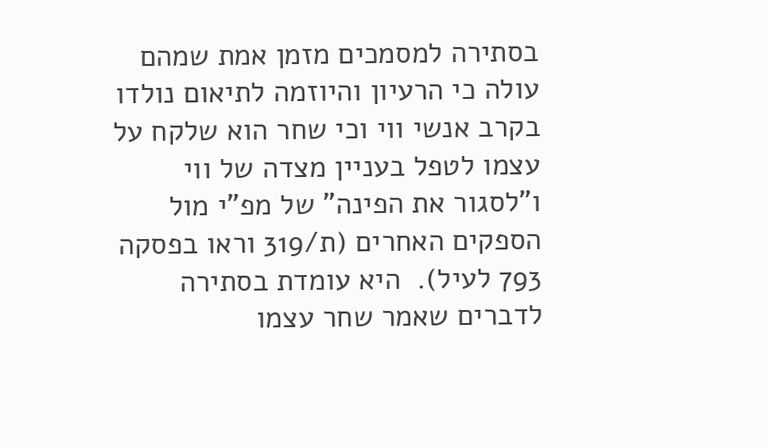בסתירה למסמכים מזמן אמת שמהם עולה כי הרעיון והיוזמה לתיאום נולדו בקרב אנשי ווי וכי שחר הוא שלקח על עצמו לטפל בעניין מצדה של ווי ו"לסגור את הפינה" של מפ"י מול הספקים האחרים (ת/319 וראו בפסקה 793 לעיל).  היא עומדת בסתירה לדברים שאמר שחר עצמו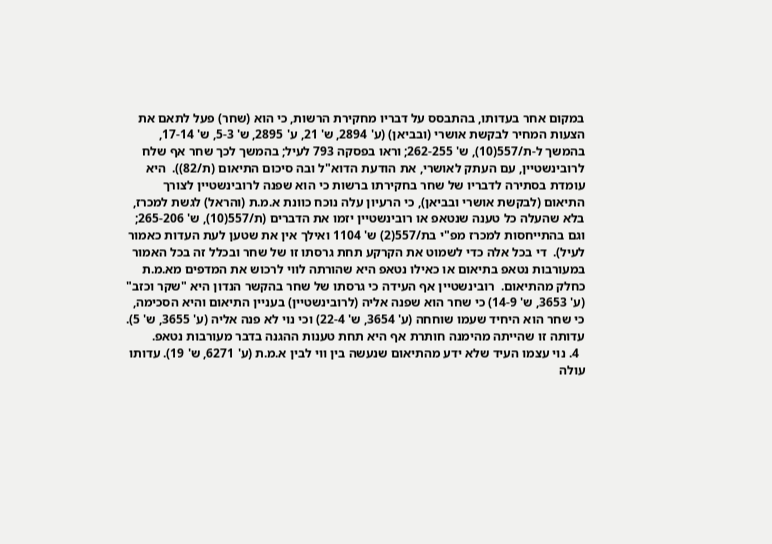במקום אחר בעדותו, בהתבסס על דבריו מחקירת הרשות, כי הוא (שחר) פעל לתאם את הצעות המחיר לבקשת אושרי (ובביאן) (ע' 2894, ש' 21, ע' 2895, ש' 5-3, ש' 17-14, בהמשך ל-ת/557(10), ש' 262-255; וראו בפסקה 793 לעיל; בהמשך לכך שחר אף שלח לרובינשטיין, עם העתק לאושרי, את הודעת הדוא"ל ובה סיכום התיאום (ת/82)).  היא עומדת בסתירה לדבריו של שחר בחקירתו ברשות כי הוא שפנה לרובינשטיין לצורך התיאום (לבקשת אושרי ובביאן), כי הרעיון עלה נוכח כוונת א.מ.ת (והראל) לגשת למכרז, בלא שהעלה כל טענה שנטאפ או רובינשטיין יזמו את הדברים (ת/557(10), ש' 265-206; וגם בהתייחסות למכרז מפ"י בת/557(2) ש' 1104 ואילך אין את שטען לעת העדות כאמור לעיל).  די בכל אלה כדי לשמוט את הקרקע תחת גרסתו זו של שחר ובכלל זה בכל האמור במעורבות נטאפ בתיאום או כאילו נטאפ היא שהורתה לווי לרכוש את המדפים מא.מ.ת כחלק מהתיאום.  רובינשטיין אף העידה כי גרסתו של שחר בהקשר הנדון היא "שקר וכזב" (ע' 3653, ש' 14-9) כי שחר הוא שפנה אליה (לרובינשטיין) בעניין התיאום והיא הסכימה, כי שחר הוא היחיד שעמו שוחחה (ע' 3654, ש' 22-4) וכי נוי לא פנה אליה (ע' 3655, ש' 5).  עדותה זו שהייתה מהימנה חותרת אף היא תחת טענות ההגנה בדבר מעורבות נטאפ.
  4. נוי עצמו העיד שלא ידע מהתיאום שנעשה בין ווי לבין א.מ.ת (ע' 6271, ש' 19). עדותו עולה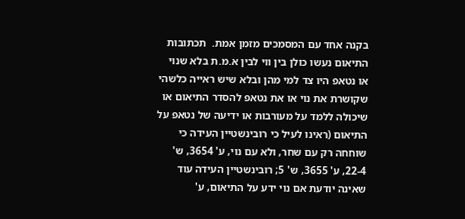בקנה אחד עם המסמכים מזמן אמת.  תכתובות התיאום נעשו כולן בין ווי לבין א.מ.ת בלא שנוי או נטאפ היו צד למי מהן ובלא שיש ראייה כלשהי שקושרת את נוי או את נטאפ להסדר התיאום או שיכולה ללמד על מעורבות או ידיעה של נטאפ על התיאום (ראינו לעיל כי רובינשטיין העידה כי שוחחה רק עם שחר, ולא עם נוי, ע' 3654, ש' 22-4, ע' 3655, ש' 5; רובינשטיין העידה עוד שאינה יודעת אם נוי ידע על התיאום, ע'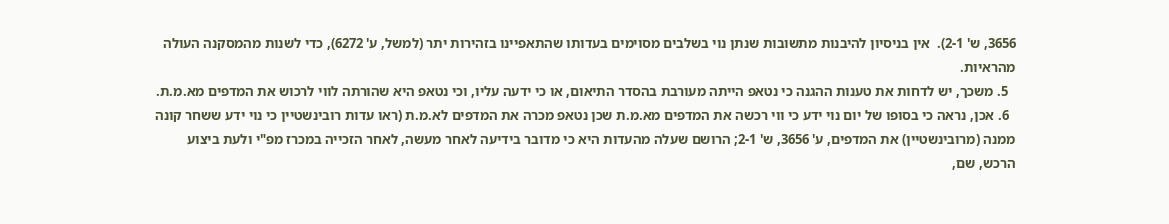3656, ש' 2-1).  אין בניסיון להיבנות מתשובות שנתן נוי בשלבים מסוימים בעדותו שהתאפיינו בזהירות יתר (למשל, ע' 6272), כדי לשנות מהמסקנה העולה מהראיות.
  5. משכך, יש לדחות את טענות ההגנה כי נטאפ הייתה מעורבת בהסדר התיאום, או כי ידעה עליו, וכי נטאפ היא שהורתה לווי לרכוש את המדפים מא.מ.ת.
  6. אכן, נראה כי בסופו של יום נוי ידע כי ווי רכשה את המדפים מא.מ.ת שכן נטאפ מכרה את המדפים לא.מ.ת (ראו עדות רובינשטיין כי נוי ידע ששחר קונה ממנה (מרובינשטיין) את המדפים, ע' 3656, ש' 2-1; הרושם שעלה מהעדות היא כי מדובר בידיעה לאחר מעשה, לאחר הזכייה במכרז מפ"י ולעת ביצוע הרכש, שם,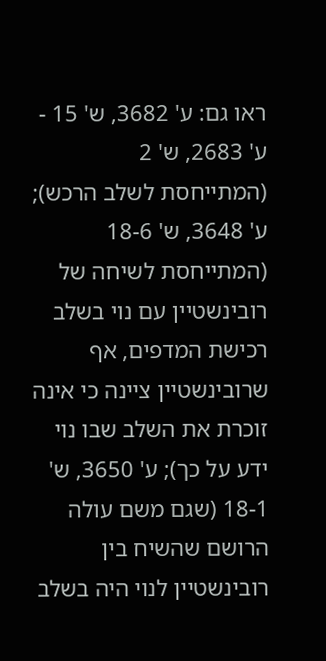ראו גם: ע' 3682, ש' 15 - ע' 2683, ש' 2 (המתייחסת לשלב הרכש); ע' 3648, ש' 18-6 (המתייחסת לשיחה של רובינשטיין עם נוי בשלב רכישת המדפים, אף שרובינשטיין ציינה כי אינה זוכרת את השלב שבו נוי ידע על כך); ע' 3650, ש' 18-1 (שגם משם עולה הרושם שהשיח בין רובינשטיין לנוי היה בשלב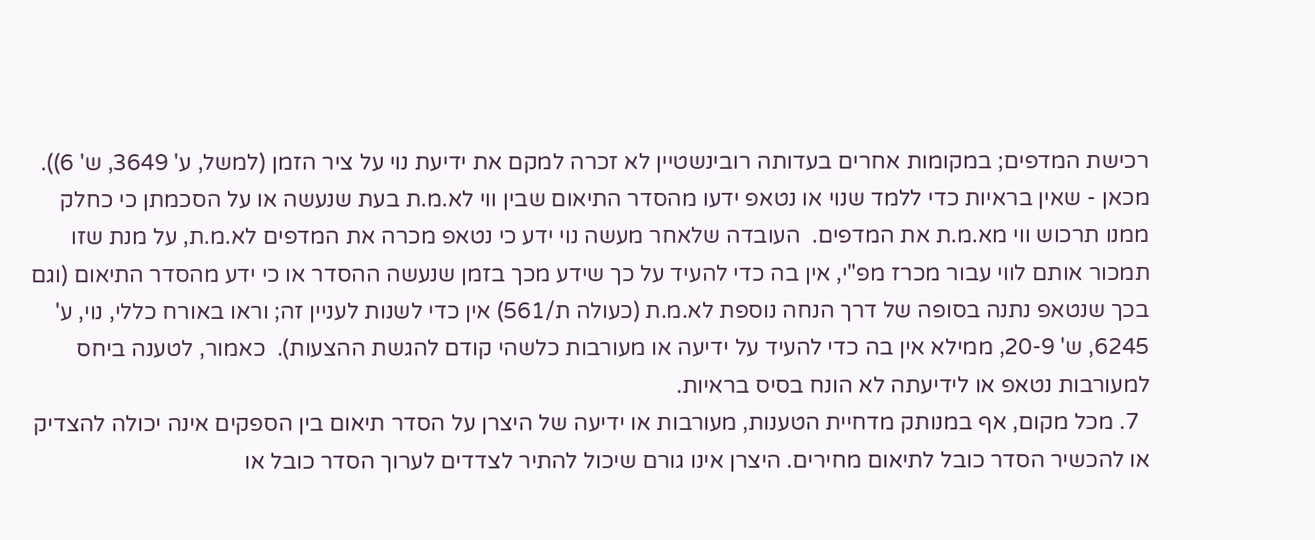רכישת המדפים; במקומות אחרים בעדותה רובינשטיין לא זכרה למקם את ידיעת נוי על ציר הזמן (למשל, ע' 3649, ש' 6)). מכאן - שאין בראיות כדי ללמד שנוי או נטאפ ידעו מהסדר התיאום שבין ווי לא.מ.ת בעת שנעשה או על הסכמתן כי כחלק ממנו תרכוש ווי מא.מ.ת את המדפים.  העובדה שלאחר מעשה נוי ידע כי נטאפ מכרה את המדפים לא.מ.ת, על מנת שזו תמכור אותם לווי עבור מכרז מפ"י, אין בה כדי להעיד על כך שידע מכך בזמן שנעשה ההסדר או כי ידע מהסדר התיאום (וגם בכך שנטאפ נתנה בסופה של דרך הנחה נוספת לא.מ.ת (כעולה ת/561) אין כדי לשנות לעניין זה; וראו באורח כללי, נוי, ע' 6245, ש' 20-9, ממילא אין בה כדי להעיד על ידיעה או מעורבות כלשהי קודם להגשת ההצעות).  כאמור, לטענה ביחס למעורבות נטאפ או לידיעתה לא הונח בסיס בראיות.
  7. מכל מקום, אף במנותק מדחיית הטענות, מעורבות או ידיעה של היצרן על הסדר תיאום בין הספקים אינה יכולה להצדיק או להכשיר הסדר כובל לתיאום מחירים. היצרן אינו גורם שיכול להתיר לצדדים לערוך הסדר כובל או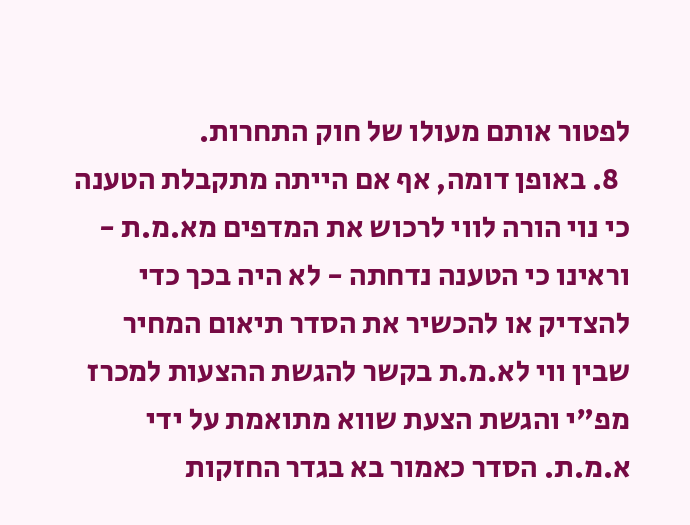לפטור אותם מעולו של חוק התחרות.
  8. באופן דומה, אף אם הייתה מתקבלת הטענה כי נוי הורה לווי לרכוש את המדפים מא.מ.ת - וראינו כי הטענה נדחתה - לא היה בכך כדי להצדיק או להכשיר את הסדר תיאום המחיר שבין ווי לא.מ.ת בקשר להגשת ההצעות למכרז מפ"י והגשת הצעת שווא מתואמת על ידי א.מ.ת. הסדר כאמור בא בגדר החזקות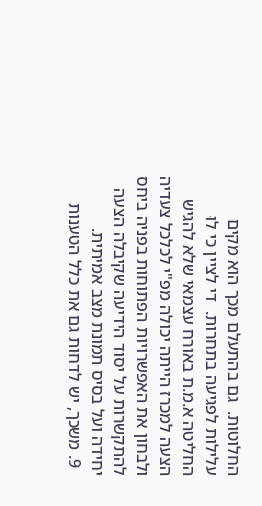החלוטות.  גם בהתעלם מכך הוא מקים עלילות לפגיעה בתחרות.  די לציין כי לוּ החליטה א.מ.ת באורח עצמאי שלא להגיש הצעה למכרז הייתה יכולה מפ"י לכלכל צעדיה ולבחון את האפשרויות הפתוחות בפניה ביחס להתקשרות על יסוד הידיעה שקיבלה הצעה יחידה ועל בסיס תמונת מצב אמיתית.
  9. משכך, יש לדחות גם את כלל הטענות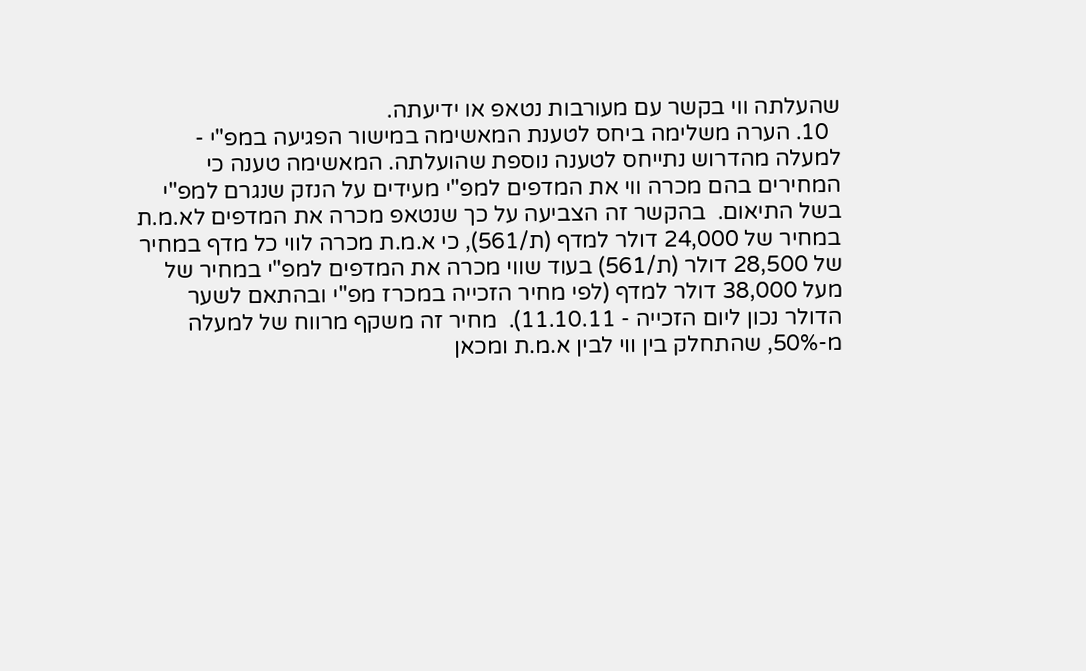שהעלתה ווי בקשר עם מעורבות נטאפ או ידיעתה.
  10. הערה משלימה ביחס לטענת המאשימה במישור הפגיעה במפ"י - למעלה מהדרוש נתייחס לטענה נוספת שהועלתה. המאשימה טענה כי המחירים בהם מכרה ווי את המדפים למפ"י מעידים על הנזק שנגרם למפ"י בשל התיאום.  בהקשר זה הצביעה על כך שנטאפ מכרה את המדפים לא.מ.ת במחיר של 24,000 דולר למדף (ת/561), כי א.מ.ת מכרה לווי כל מדף במחיר של 28,500 דולר (ת/561) בעוד שווי מכרה את המדפים למפ"י במחיר של מעל 38,000 דולר למדף (לפי מחיר הזכייה במכרז מפ"י ובהתאם לשער הדולר נכון ליום הזכייה - 11.10.11).  מחיר זה משקף מרווח של למעלה מ-50%, שהתחלק בין ווי לבין א.מ.ת ומכאן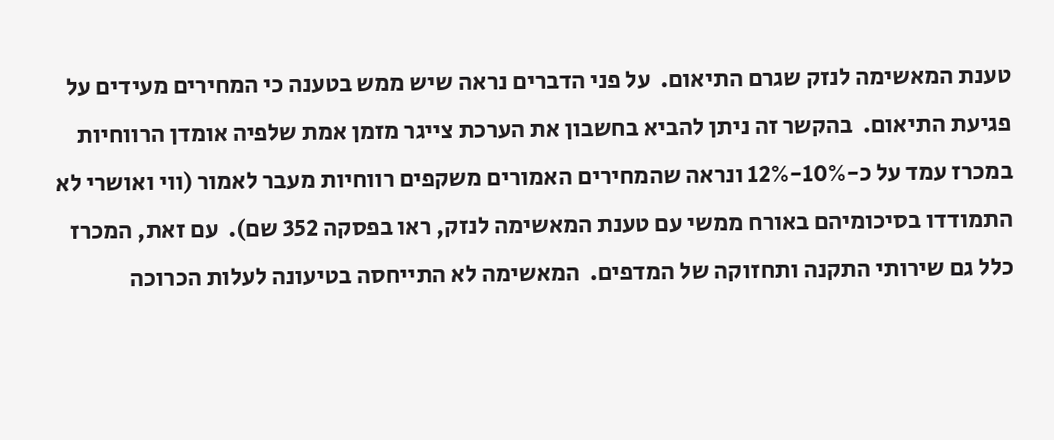טענת המאשימה לנזק שגרם התיאום.  על פני הדברים נראה שיש ממש בטענה כי המחירים מעידים על פגיעת התיאום.  בהקשר זה ניתן להביא בחשבון את הערכת צייגר מזמן אמת שלפיה אומדן הרווחיות במכרז עמד על כ-10%-12% ונראה שהמחירים האמורים משקפים רווחיות מעבר לאמור (ווי ואושרי לא התמודדו בסיכומיהם באורח ממשי עם טענת המאשימה לנזק, ראו בפסקה 352 שם).  עם זאת, המכרז כלל גם שירותי התקנה ותחזוקה של המדפים.  המאשימה לא התייחסה בטיעונה לעלות הכרוכה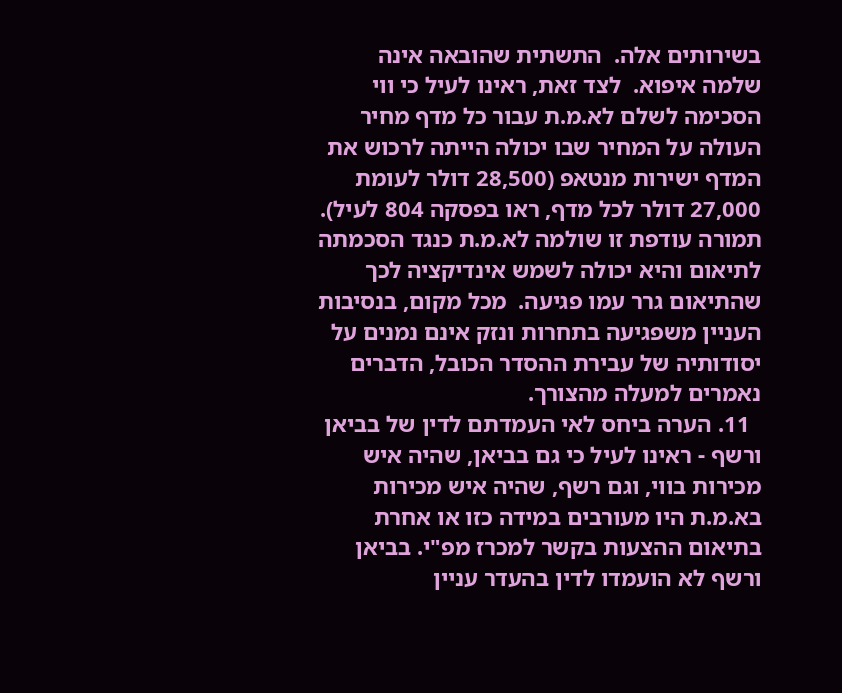בשירותים אלה.  התשתית שהובאה אינה שלמה איפוא.  לצד זאת, ראינו לעיל כי ווי הסכימה לשלם לא.מ.ת עבור כל מדף מחיר העולה על המחיר שבו יכולה הייתה לרכוש את המדף ישירות מנטאפ (28,500 דולר לעומת 27,000 דולר לכל מדף, ראו בפסקה 804 לעיל).  תמורה עודפת זו שולמה לא.מ.ת כנגד הסכמתה לתיאום והיא יכולה לשמש אינדיקציה לכך שהתיאום גרר עמו פגיעה.  מכל מקום, בנסיבות העניין משפגיעה בתחרות ונזק אינם נמנים על יסודותיה של עבירת ההסדר הכובל, הדברים נאמרים למעלה מהצורך.
  11. הערה ביחס לאי העמדתם לדין של בביאן ורשף - ראינו לעיל כי גם בביאן, שהיה איש מכירות בווי, וגם רשף, שהיה איש מכירות בא.מ.ת היו מעורבים במידה כזו או אחרת בתיאום ההצעות בקשר למכרז מפ"י. בביאן ורשף לא הועמדו לדין בהעדר עניין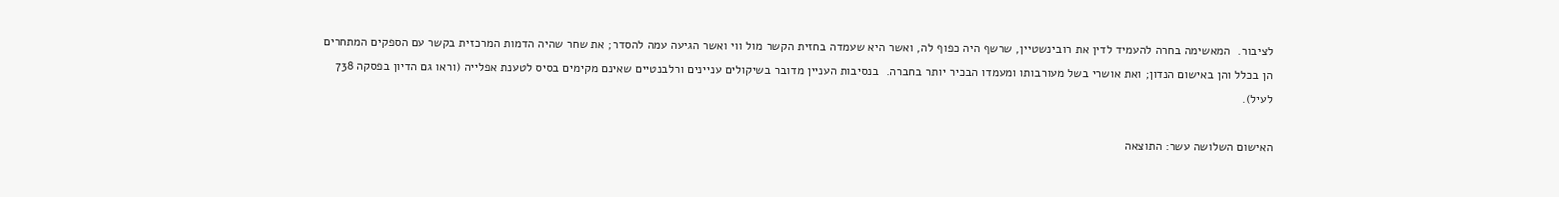לציבור.  המאשימה בחרה להעמיד לדין את רובינשטיין, שרשף היה כפוף לה, ואשר היא שעמדה בחזית הקשר מול ווי ואשר הגיעה עמה להסדר; את שחר שהיה הדמות המרכזית בקשר עם הספקים המתחרים הן בכלל והן באישום הנדון; ואת אושרי בשל מעורבותו ומעמדו הבכיר יותר בחברה.  בנסיבות העניין מדובר בשיקולים עניינים ורלבנטיים שאינם מקימים בסיס לטענת אפלייה (וראו גם הדיון בפסקה 738 לעיל).

האישום השלושה עשר: התוצאה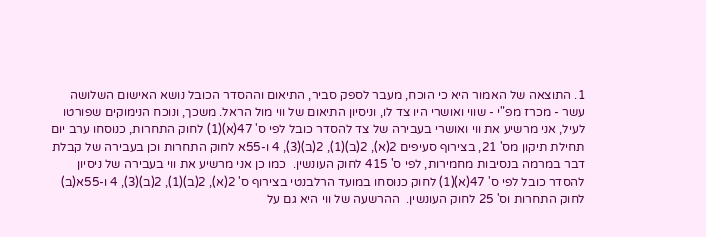1. התוצאה של האמור היא כי הוכח, מעבר לספק סביר, התיאום וההסדר הכובל נושא האישום השלושה עשר - מכרז מפ"י - שווי ואושרי היו צד לו, וניסיון התיאום של ווי מול הראל. משכך, ונוכח הנימוקים שפורטו לעיל, אני מרשיע את ווי ואושרי בעבירה של צד להסדר כובל לפי ס' 47(א)(1) לחוק התחרות, כנוסחו ערב יום תחילת תיקון מס' 21, בצירוף סעיפים 2(א), 2(ב)(1), 2(ב)(3), 4 ו-55א לחוק התחרות וכן בעבירה של קבלת דבר במרמה בנסיבות מחמירות, לפי ס' 415 לחוק העונשין.  כמו כן אני מרשיע את ווי בעבירה של ניסיון להסדר כובל לפי ס' 47(א)(1) לחוק כנוסחו במועד הרלבנטי בצירוף ס' 2(א), 2(ב)(1), 2(ב)(3), 4 ו-55א(ב) לחוק התחרות וס' 25 לחוק העונשין.  ההרשעה של ווי היא גם על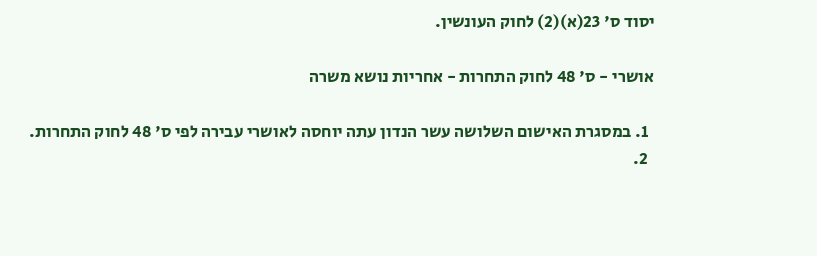יסוד ס' 23(א)(2) לחוק העונשין.

אושרי - ס' 48 לחוק התחרות - אחריות נושא משרה

  1. במסגרת האישום השלושה עשר הנדון עתה יוחסה לאושרי עבירה לפי ס' 48 לחוק התחרות.
  2.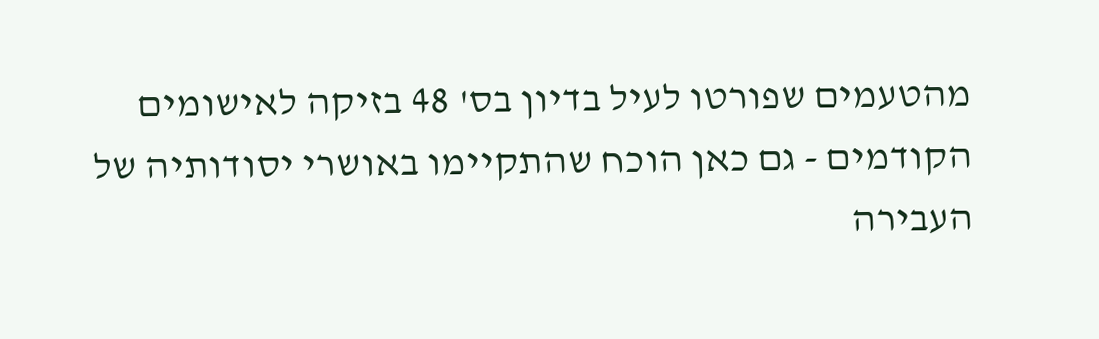מהטעמים שפורטו לעיל בדיון בס' 48 בזיקה לאישומים הקודמים - גם כאן הוכח שהתקיימו באושרי יסודותיה של העבירה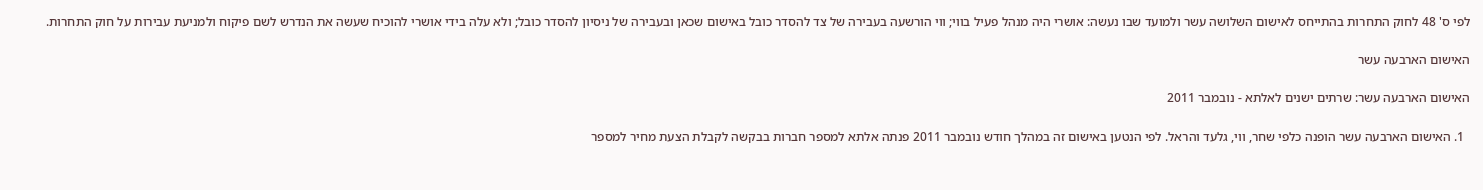לפי ס' 48 לחוק התחרות בהתייחס לאישום השלושה עשר ולמועד שבו נעשה: אושרי היה מנהל פעיל בווי; ווי הורשעה בעבירה של צד להסדר כובל באישום שכאן ובעבירה של ניסיון להסדר כובל; ולא עלה בידי אושרי להוכיח שעשה את הנדרש לשם פיקוח ולמניעת עבירות על חוק התחרות.

האישום הארבעה עשר

האישום הארבעה עשר: שרתים ישנים לאלתא - נובמבר 2011

  1. האישום הארבעה עשר הופנה כלפי שחר, ווי, גלעד והראל. לפי הנטען באישום זה במהלך חודש נובמבר 2011 פנתה אלתא למספר חברות בבקשה לקבלת הצעת מחיר למספר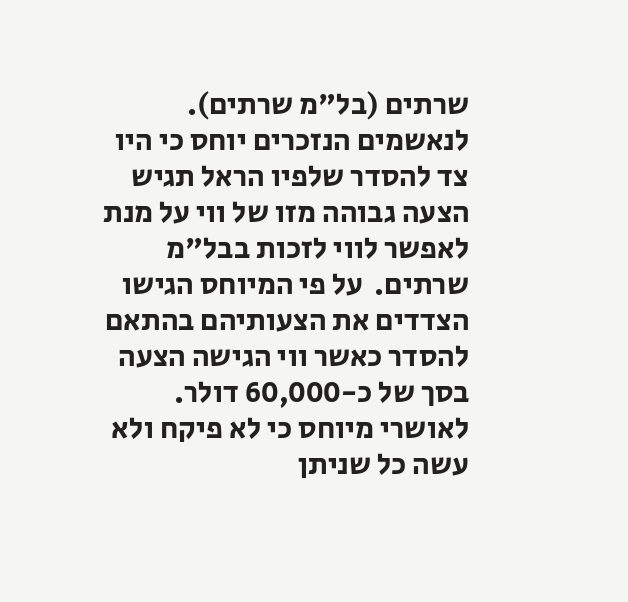שרתים (בל"מ שרתים).  לנאשמים הנזכרים יוחס כי היו צד להסדר שלפיו הראל תגיש הצעה גבוהה מזו של ווי על מנת לאפשר לווי לזכות בבל"מ שרתים.  על פי המיוחס הגישו הצדדים את הצעותיהם בהתאם להסדר כאשר ווי הגישה הצעה בסך של כ-60,000 דולר.  לאושרי מיוחס כי לא פיקח ולא עשה כל שניתן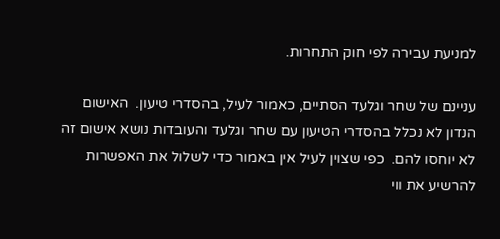למניעת עבירה לפי חוק התחרות.

עניינם של שחר וגלעד הסתיים, כאמור לעיל, בהסדרי טיעון.  האישום הנדון לא נכלל בהסדרי הטיעון עם שחר וגלעד והעובדות נושא אישום זה לא יוחסו להם.  כפי שצוין לעיל אין באמור כדי לשלול את האפשרות להרשיע את ווי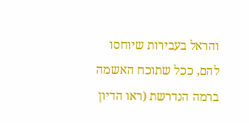והראל בעבירות שיוחסו להם, ככל שתוכח האשמה ברמה הנדרשת (ראו הדיון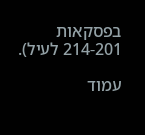בפסקאות 214-201 לעיל).

עמוד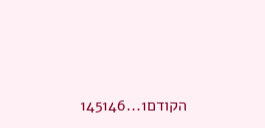הקודם1...145146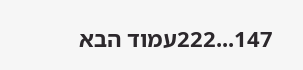147...222עמוד הבא